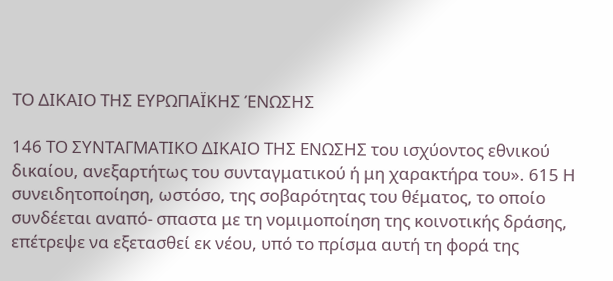ΤΟ ΔΙΚΑΙΟ ΤΗΣ ΕΥΡΩΠΑΪΚΗΣ ΈΝΩΣΗΣ

146 ΤΟ ΣΥΝΤΑΓΜΑΤΙΚΟ ΔΙΚΑΙΟ ΤΗΣ ΕΝΩΣΗΣ του ισχύοντος εθνικού δικαίου, ανεξαρτήτως του συνταγματικού ή μη χαρακτήρα του». 615 Η συνειδητοποίηση, ωστόσο, της σοβαρότητας του θέματος, το οποίο συνδέεται αναπό- σπαστα με τη νομιμοποίηση της κοινοτικής δράσης, επέτρεψε να εξετασθεί εκ νέου, υπό το πρίσμα αυτή τη φορά της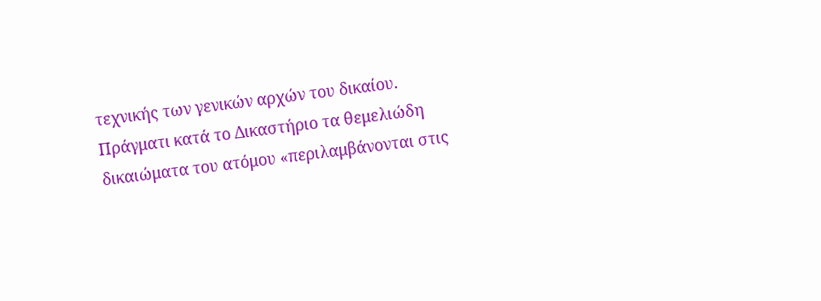τεχνικής των γενικών αρχών του δικαίου. Πράγματι κατά το Δικαστήριο τα θεμελιώδη δικαιώματα του ατόμου «περιλαμβάνονται στις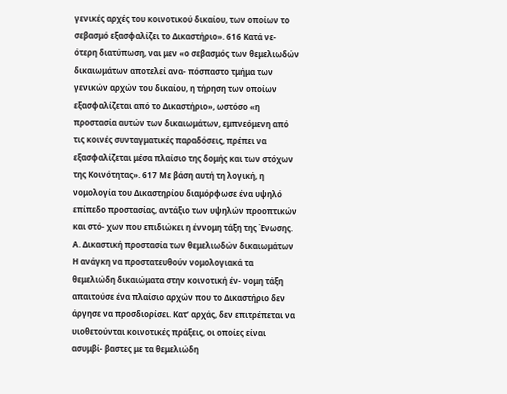γενικές αρχές του κοινοτικού δικαίου, των οποίων το σεβασμό εξασφαλίζει το Δικαστήριο». 616 Κατά νε- ότερη διατύπωση, ναι μεν «ο σεβασμός των θεμελιωδών δικαιωμάτων αποτελεί ανα- πόσπαστο τμήμα των γενικών αρχών του δικαίου, η τήρηση των οποίων εξασφαλίζεται από το Δικαστήριο», ωστόσο «η προστασία αυτών των δικαιωμάτων, εμπνεόμενη από τις κοινές συνταγματικές παραδόσεις, πρέπει να εξασφαλίζεται μέσα πλαίσιο της δομής και των στόχων της Κοινότητας». 617 Με βάση αυτή τη λογική, η νομολογία του Δικαστηρίου διαμόρφωσε ένα υψηλό επίπεδο προστασίας, αντάξιο των υψηλών προοπτικών και στό- χων που επιδιώκει η έννομη τάξη της Ένωσης. Α. Δικαστική προστασία των θεμελιωδών δικαιωμάτων Η ανάγκη να προστατευθούν νομολογιακά τα θεμελιώδη δικαιώματα στην κοινοτική έν- νομη τάξη απαιτούσε ένα πλαίσιο αρχών που το Δικαστήριο δεν άργησε να προσδιορίσει. Κατ’ αρχάς, δεν επιτρέπεται να υιοθετούνται κοινοτικές πράξεις, οι οποίες είναι ασυμβί- βαστες με τα θεμελιώδη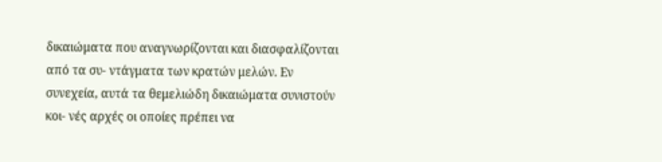δικαιώματα που αναγνωρίζονται και διασφαλίζονται από τα συ- ντάγματα των κρατών μελών. Εν συνεχεία, αυτά τα θεμελιώδη δικαιώματα συνιστούν κοι- νές αρχές οι οποίες πρέπει να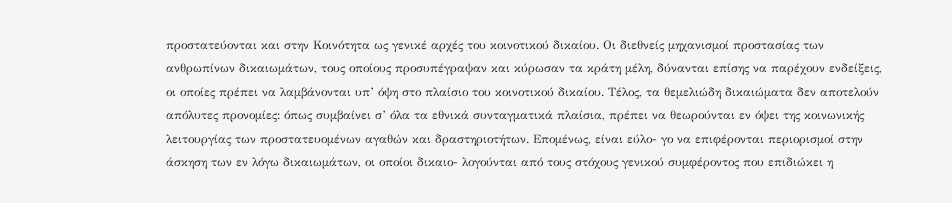προστατεύονται και στην Κοινότητα ως γενικέ αρχές του κοινοτικού δικαίου. Οι διεθνείς μηχανισμοί προστασίας των ανθρωπίνων δικαιωμάτων, τους οποίους προσυπέγραψαν και κύρωσαν τα κράτη μέλη, δύνανται επίσης να παρέχουν ενδείξεις, οι οποίες πρέπει να λαμβάνονται υπ’ όψη στο πλαίσιο του κοινοτικού δικαίου. Τέλος, τα θεμελιώδη δικαιώματα δεν αποτελούν απόλυτες προνομίες: όπως συμβαίνει σ’ όλα τα εθνικά συνταγματικά πλαίσια, πρέπει να θεωρούνται εν όψει της κοινωνικής λειτουργίας των προστατευομένων αγαθών και δραστηριοτήτων. Επομένως, είναι εύλο- γο να επιφέρονται περιορισμοί στην άσκηση των εν λόγω δικαιωμάτων, οι οποίοι δικαιο- λογούνται από τους στόχους γενικού συμφέροντος που επιδιώκει η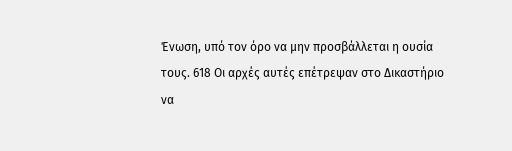Ένωση, υπό τον όρο να μην προσβάλλεται η ουσία τους. 618 Οι αρχές αυτές επέτρεψαν στο Δικαστήριο να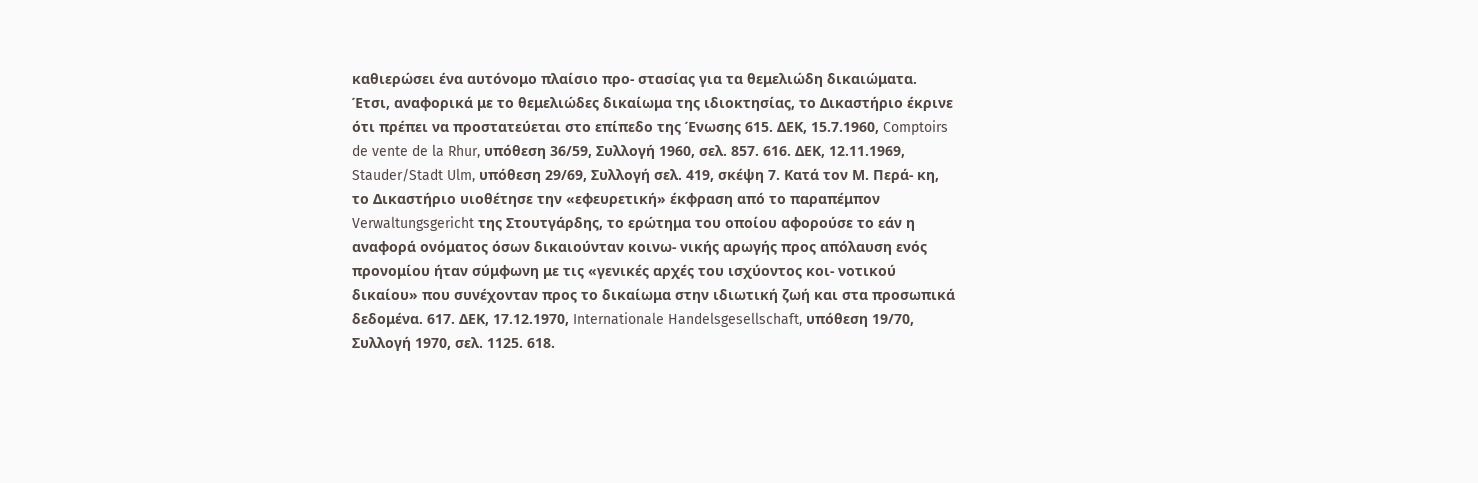καθιερώσει ένα αυτόνομο πλαίσιο προ- στασίας για τα θεμελιώδη δικαιώματα. Έτσι, αναφορικά με το θεμελιώδες δικαίωμα της ιδιοκτησίας, το Δικαστήριο έκρινε ότι πρέπει να προστατεύεται στο επίπεδο της Ένωσης 615. ΔΕΚ, 15.7.1960, Comptoirs de vente de la Rhur, υπόθεση 36/59, Συλλογή 1960, σελ. 857. 616. ΔΕΚ, 12.11.1969, Stauder/Stadt Ulm, υπόθεση 29/69, Συλλογή σελ. 419, σκέψη 7. Κατά τον Μ. Περά- κη, το Δικαστήριο υιοθέτησε την «εφευρετική» έκφραση από το παραπέμπον Verwaltungsgericht της Στουτγάρδης, το ερώτημα του οποίου αφορούσε το εάν η αναφορά ονόματος όσων δικαιούνταν κοινω- νικής αρωγής προς απόλαυση ενός προνομίου ήταν σύμφωνη με τις «γενικές αρχές του ισχύοντος κοι- νοτικού δικαίου» που συνέχονταν προς το δικαίωμα στην ιδιωτική ζωή και στα προσωπικά δεδομένα. 617. ΔΕΚ, 17.12.1970, Internationale Handelsgesellschaft, υπόθεση 19/70, Συλλογή 1970, σελ. 1125. 618.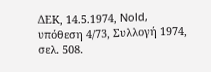ΔΕΚ, 14.5.1974, Nold, υπόθεση 4/73, Συλλογή 1974, σελ. 508.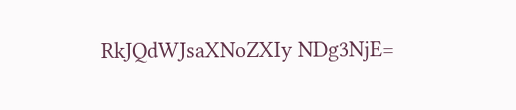RkJQdWJsaXNoZXIy NDg3NjE=